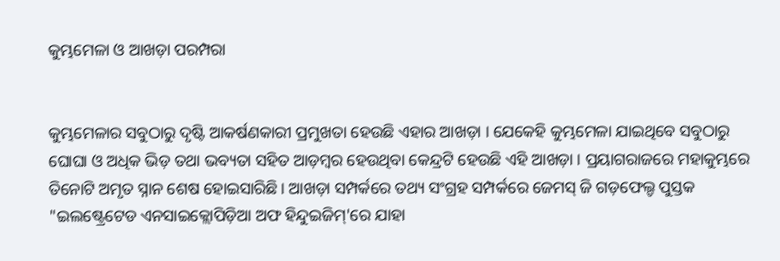କୁମ୍ଭମେଳା ଓ ଆଖଡ଼ା ପରମ୍ପରା


କୁମ୍ଭମେଳାର ସବୁଠାରୁ ଦୃଷ୍ଟି ଆକର୍ଷଣକାରୀ ପ୍ରମୁଖତା ହେଉଛି ଏହାର ଆଖଡ଼ା । ଯେକେହି କୁମ୍ଭମେଳା ଯାଇଥିବେ ସବୁଠାରୁ ଘୋଘା ଓ ଅଧିକ ଭିଡ଼ ତଥା ଭବ୍ୟତା ସହିତ ଆଡ଼ମ୍ବର ହେଉଥିବା କେନ୍ଦ୍ରଟି ହେଉଛି ଏହି ଆଖଡ଼ା । ପ୍ରୟାଗରାଜରେ ମହାକୁମ୍ଭରେ ତିନୋଟି ଅମୃତ ସ୍ନାନ ଶେଷ ହୋଇସାରିଛି । ଆଖଡ଼ା ସମ୍ପର୍କରେ ତଥ୍ୟ ସଂଗ୍ରହ ସମ୍ପର୍କରେ ଜେମସ୍ ଜି ଗଡ଼ଫେଲ୍ଡ ପୁସ୍ତକ "ଇଲଷ୍ଟ୍ରେଟେଡ ଏନସାଇକ୍ଲୋପିଡ଼ିଆ ଅଫ ହିନ୍ଦୁଇଜିମ୍'ରେ ଯାହା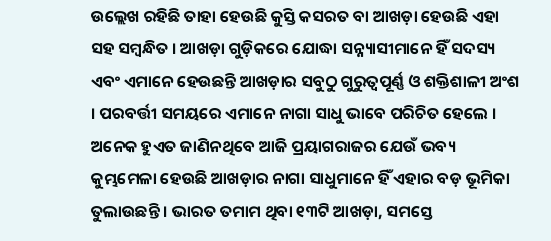ଉଲ୍ଲେଖ ରହିଛି ତାହା ହେଉଛି କୁସ୍ତି କସରତ ବା ଆଖଡ଼ା ହେଉଛି ଏହା ସହ ସମ୍ବନ୍ଧିତ । ଆଖଡ଼ା ଗୁଡ଼ିକରେ ଯୋଦ୍ଧା ସନ୍ନ୍ୟାସୀମାନେ ହିଁ ସଦସ୍ୟ ଏବଂ ଏମାନେ ହେଉଛନ୍ତି ଆଖଡ଼ାର ସବୁଠୁ ଗୁରୁତ୍ୱପୂର୍ଣ୍ଣ ଓ ଶକ୍ତିଶାଳୀ ଅଂଶ । ପରବର୍ତ୍ତୀ ସମୟରେ ଏମାନେ ନାଗା ସାଧୁ ଭାବେ ପରିଚିତ ହେଲେ । ଅନେକ ହୁଏତ ଜାଣିନଥିବେ ଆଜି ପ୍ରୟାଗରାଜର ଯେଉଁ ଭବ୍ୟ କୁମ୍ଭମେଳା ହେଉଛି ଆଖଡ଼ାର ନାଗା ସାଧୁମାନେ ହିଁ ଏହାର ବଡ଼ ଭୂମିକା ତୁଲାଉଛନ୍ତି । ଭାରତ ତମାମ ଥିବା ୧୩ଟି ଆଖଡ଼ା, ସମସ୍ତେ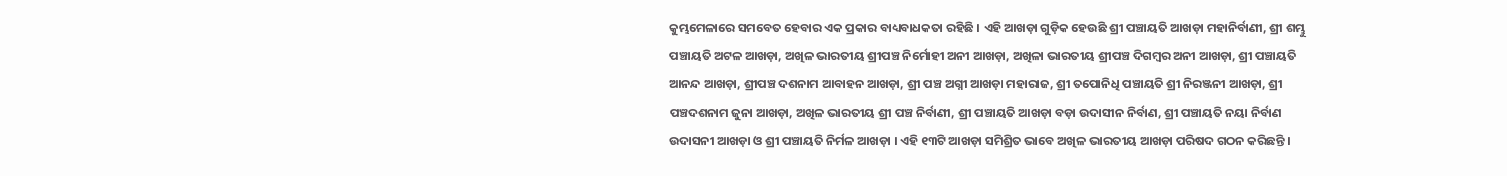କୁମ୍ଭମେଳାରେ ସମବେତ ହେବାର ଏକ ପ୍ରକାର ବାଧ୍ୟବାଧକତା ରହିଛି । ଏହି ଆଖଡ଼ା ଗୁଡ଼ିକ ହେଉଛି ଶ୍ରୀ ପଞ୍ଚାୟତି ଆଖଡ଼ା ମହାନିର୍ବାଣୀ, ଶ୍ରୀ ଶମ୍ଭୁ ପଞ୍ଚାୟତି ଅଟଳ ଆଖଡ଼ା, ଅଖିଳ ଭାରତୀୟ ଶ୍ରୀପଞ୍ଚ ନିର୍ମୋହୀ ଅନୀ ଆଖଡ଼ା, ଅଖିଳା ଭାରତୀୟ ଶ୍ରୀପଞ୍ଚ ଦିଗମ୍ବର ଅନୀ ଆଖଡ଼ା, ଶ୍ରୀ ପଞ୍ଚାୟତି ଆନନ୍ଦ ଆଖଡ଼ା, ଶ୍ରୀପଞ୍ଚ ଦଶନାମ ଆବାହନ ଆଖଡ଼ା, ଶ୍ରୀ ପଞ୍ଚ ଅଗ୍ନୀ ଆଖଡ଼ା ମହାରାଜ, ଶ୍ରୀ ତପୋନିଧି ପଞ୍ଚାୟତି ଶ୍ରୀ ନିରଞ୍ଜନୀ ଆଖଡ଼ା, ଶ୍ରୀ ପଞ୍ଚଦଶନାମ ଜୁନା ଆଖଡ଼ା, ଅଖିଳ ଭାରତୀୟ ଶ୍ରୀ ପଞ୍ଚ ନିର୍ବାଣୀ, ଶ୍ରୀ ପଞ୍ଚାୟତି ଆଖଡ଼ା ବଡ଼ା ଉଦାସୀନ ନିର୍ବାଣ, ଶ୍ରୀ ପଞ୍ଚାୟତି ନୟା ନିର୍ବାଣ ଉଦାସନୀ ଆଖଡ଼ା ଓ ଶ୍ରୀ ପଞ୍ଚାୟତି ନିର୍ମଳ ଆଖଡ଼ା । ଏହି ୧୩ଟି ଆଖଡ଼ା ସମିଶ୍ରିତ ଭାବେ ଅଖିଳ ଭାରତୀୟ ଆଖଡ଼ା ପରିଷଦ ଗଠନ କରିଛନ୍ତି ।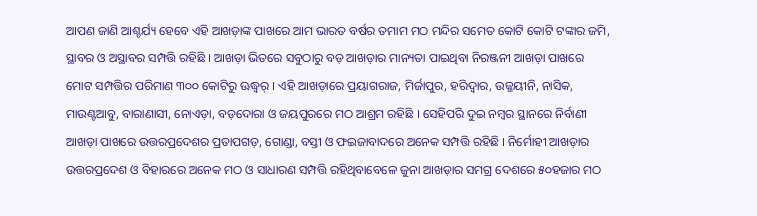ଆପଣ ଜାଣି ଆଶ୍ଚର୍ଯ୍ୟ ହେବେ ଏହି ଆଖଡ଼ାଙ୍କ ପାଖରେ ଆମ ଭାରତ ବର୍ଷର ତମାମ ମଠ ମନ୍ଦିର ସମେତ କୋଟି କୋଟି ଟଙ୍କାର ଜମି, ସ୍ଥାବର ଓ ଅସ୍ଥାବର ସମ୍ପତ୍ତି ରହିଛି । ଆଖଡ଼ା ଭିତରେ ସବୁଠାରୁ ବଡ଼ ଆଖଡ଼ାର ମାନ୍ୟତା ପାଇଥିବା ନିରଞ୍ଜନୀ ଆଖଡ଼ା ପାଖରେ ମୋଟ ସମ୍ପତ୍ତିର ପରିମାଣ ୩୦୦ କୋଟିରୁ ଊଦ୍ଧ୍ୱର୍ । ଏହି ଆଖଡ଼ାରେ ପ୍ରୟାଗରାଜ, ମିର୍ଜାପୁର, ହରିଦ୍ୱାର, ଉଜ୍ଜୟୀନି, ନାସିକ, ମାଉଣ୍ଟଆବୁ, ବାରାଣାସୀ, ନୋଏଡ଼ା, ବଡ଼ଦୋରା ଓ ଜୟପୁରରେ ମଠ ଆଶ୍ରମ ରହିଛି । ସେହିପରି ଦୁଇ ନମ୍ବର ସ୍ଥାନରେ ନିର୍ବାଣୀ ଆଖଡ଼ା ପାଖରେ ଉତ୍ତରପ୍ରଦେଶର ପ୍ରତାପଗଡ଼, ଗୋଣ୍ଡା, ବସ୍ତୀ ଓ ଫଇଜାବାଦରେ ଅନେକ ସମ୍ପତ୍ତି ରହିଛି । ନିର୍ମୋହୀ ଆଖଡ଼ାର ଉତ୍ତରପ୍ରଦେଶ ଓ ବିହାରରେ ଅନେକ ମଠ ଓ ସାଧାରଣ ସମ୍ପତ୍ତି ରହିଥିବାବେଳେ ଜୁନା ଆଖଡ଼ାର ସମଗ୍ର ଦେଶରେ ୫୦ହଜାର ମଠ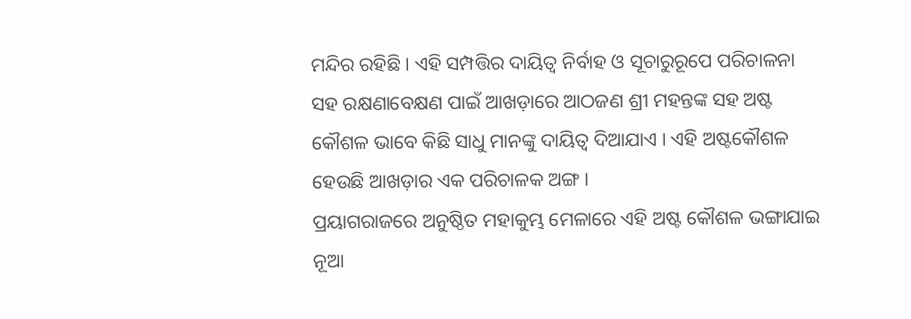ମନ୍ଦିର ରହିଛି । ଏହି ସମ୍ପତ୍ତିର ଦାୟିତ୍ୱ ନିର୍ବାହ ଓ ସୂଚାରୁରୂପେ ପରିଚାଳନା ସହ ରକ୍ଷଣାବେକ୍ଷଣ ପାଇଁ ଆଖଡ଼ାରେ ଆଠଜଣ ଶ୍ରୀ ମହନ୍ତଙ୍କ ସହ ଅଷ୍ଟ କୌଶଳ ଭାବେ କିଛି ସାଧୁ ମାନଙ୍କୁ ଦାୟିତ୍ୱ ଦିଆଯାଏ । ଏହି ଅଷ୍ଟକୌଶଳ ହେଉଛି ଆଖଡ଼ାର ଏକ ପରିଚାଳକ ଅଙ୍ଗ ।
ପ୍ରୟାଗରାଜରେ ଅନୁଷ୍ଠିତ ମହାକୁମ୍ଭ ମେଳାରେ ଏହି ଅଷ୍ଟ କୌଶଳ ଭଙ୍ଗାଯାଇ ନୂଆ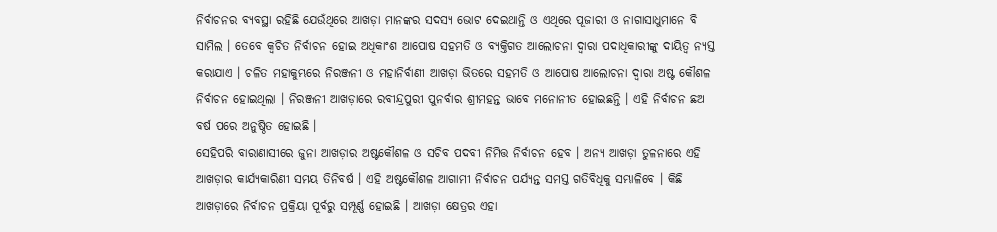ନିର୍ବାଚନର ବ୍ୟବସ୍ଥା ରହିଛି ଯେଉଁଥିରେ ଆଖଡ଼ା ମାନଙ୍କର ସଦସ୍ୟ ଭୋଟ ଦେଇଥାନ୍ତି ଓ ଏଥିରେ ପୂଜାରୀ ଓ ନାଗାସାଧୁମାନେ ବି ସାମିଲ । ତେବେ କ୍ୱଚିତ ନିର୍ବାଚନ ହୋଇ ଅଧିକାଂଶ ଆପୋଷ ସହମତି ଓ ବ୍ୟକ୍ତିଗତ ଆଲୋଚନା ଦ୍ୱାରା ପଦାଧିକାରୀଙ୍କୁ ଦାୟିତ୍ୱ ନ୍ୟସ୍ତ କରାଯାଏ । ଚଳିତ ମହାକୁମ୍ଭରେ ନିରଞ୍ଜନୀ ଓ ମହାନିର୍ବାଣୀ ଆଖଡ଼ା ଭିତରେ ସହମତି ଓ ଆପୋଷ ଆଲୋଚନା ଦ୍ୱାରା ଅଷ୍ଟ କୌଶଳ ନିର୍ବାଚନ ହୋଇଥିଲା । ନିରଞ୍ଜନୀ ଆଖଡ଼ାରେ ରବୀନ୍ଦ୍ରପୁରୀ ପୁନର୍ବାର ଶ୍ରୀମହନ୍ତ ଭାବେ ମନୋନୀତ ହୋଇଛନ୍ତି । ଏହି ନିର୍ବାଚନ ଛଅ ବର୍ଷ ପରେ ଅନୁଷ୍ଠିତ ହୋଇଛି ।
ସେହିପରି ବାରାଣାସୀରେ ଜୁନା ଆଖଡ଼ାର ଅଷ୍ଟକୌଶଳ ଓ ସଚିବ ପଦବୀ ନିମିତ୍ତ ନିର୍ବାଚନ ହେବ । ଅନ୍ୟ ଆଖଡ଼ା ତୁଳନାରେ ଏହି ଆଖଡ଼ାର କାର୍ଯ୍ୟକାରିଣୀ ସମୟ ତିନିବର୍ଷ । ଏହି ଅଷ୍ଟକୌଶଳ ଆଗାମୀ ନିର୍ବାଚନ ପର୍ଯ୍ୟନ୍ତ ସମସ୍ତ ଗତିବିଧିକୁ ସମ୍ଭାଳିବେ । କିଛି ଆଖଡ଼ାରେ ନିର୍ବାଚନ ପ୍ରକ୍ରିୟା ପୂର୍ବରୁ ସମ୍ପୂର୍ଣ୍ଣ ହୋଇଛି । ଆଖଡ଼ା କ୍ଷେତ୍ରର ଏହା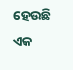ହେଉଛି ଏକ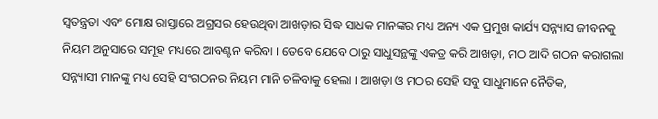ସ୍ୱତନ୍ତ୍ରତା ଏବଂ ମୋକ୍ଷ ରାସ୍ତାରେ ଅଗ୍ରସର ହେଉଥିବା ଆଖଡ଼ାର ସିଦ୍ଧ ସାଧକ ମାନଙ୍କର ମଧ୍ୟ ଅନ୍ୟ ଏକ ପ୍ରମୁଖ କାର୍ଯ୍ୟ ସନ୍ନ୍ୟାସ ଜୀବନକୁ ନିୟମ ଅନୁସାରେ ସମୂହ ମଧ୍ୟରେ ଆବଣ୍ଟନ କରିବା । ତେବେ ଯେବେ ଠାରୁ ସାଧୁସନ୍ଥଙ୍କୁ ଏକତ୍ର କରି ଆଖଡ଼ା, ମଠ ଆଦି ଗଠନ କରାଗଲା ସନ୍ନ୍ୟାସୀ ମାନଙ୍କୁ ମଧ୍ୟ ସେହି ସଂଗଠନର ନିୟମ ମାନି ଚଳିବାକୁ ହେଲା । ଆଖଡ଼ା ଓ ମଠର ସେହି ସବୁ ସାଧୁମାନେ ନୈତିକ,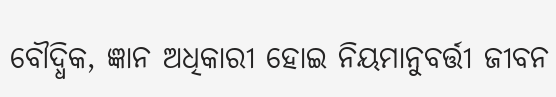ବୌଦ୍ଧିକ, ଜ୍ଞାନ ଅଧିକାରୀ ହୋଇ ନିୟମାନୁବର୍ତ୍ତୀ ଜୀବନ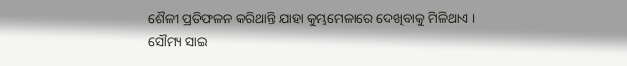ଶୈଳୀ ପ୍ରତିଫଳନ କରିଥାନ୍ତି ଯାହା କୁମ୍ଭମେଳାରେ ଦେଖିବାକୁ ମିଳିଥାଏ ।
ସୌମ୍ୟ ସାଇ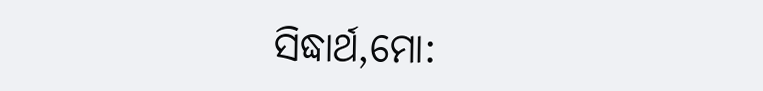ସିଦ୍ଧାର୍ଥ,ମୋ: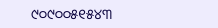୯୦୯୦୦୫୧୫୪୩